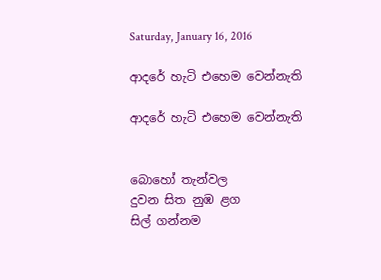Saturday, January 16, 2016

ආදරේ හැටි එහෙම වෙන්නැති

ආදරේ හැටි එහෙම වෙන්නැති


බොහෝ තැන්වල
දුවන සිත නුඹ ළග
සිල් ගන්නම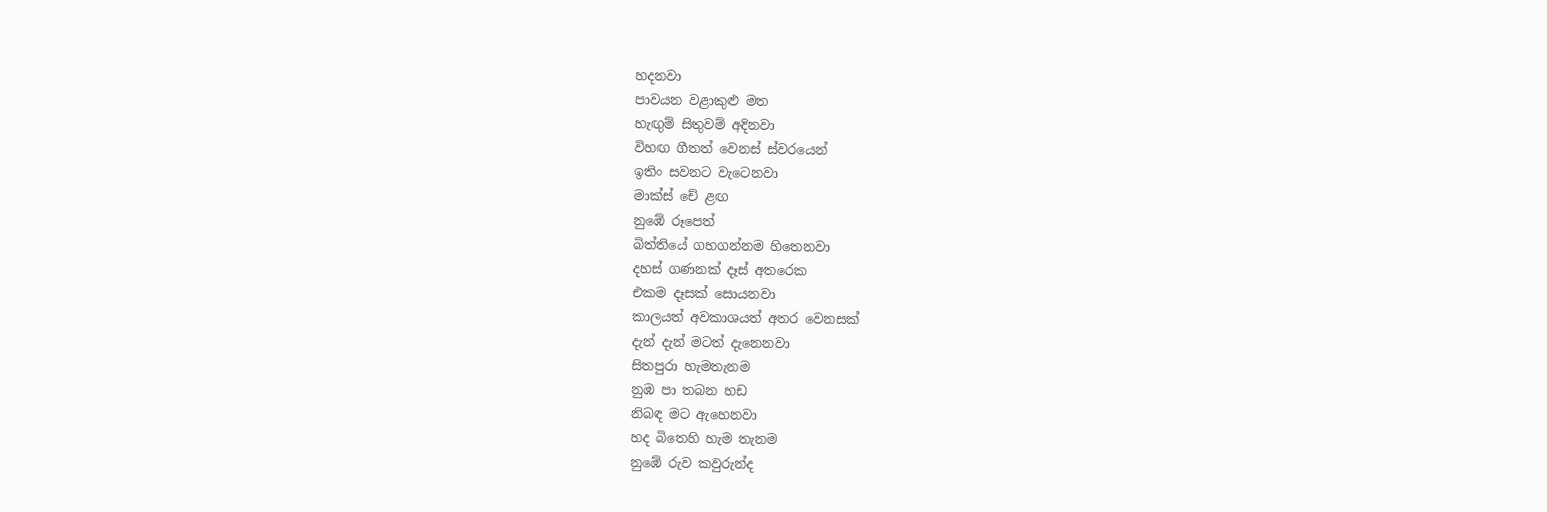හදනවා
පාවයන වළාකුළු මත
හැඟුම් සිතුවම් අදිනවා
විහඟ ගීතත් වෙනස් ස්වරයෙන්
ඉතිං සවනට වැටෙනවා
මාක්ස් චේ ළඟ
නුඹේ රූපෙත්
බිත්තියේ ගහගන්නම හිතෙනවා
දහස් ගණනක් දෑස් අතරෙක
එකම දෑසක් සොයනවා
කාලයත් අවකාශයත් අතර වෙනසක්
දැන් දැන් මටත් දැනෙනවා
සිතපුරා හැමතැනම
නුඹ පා තබන හඩ
නිබඳ මට ඇහෙනවා
හද බිතෙහි හැම තැනම
නුඹේ රුව කවුරුන්ද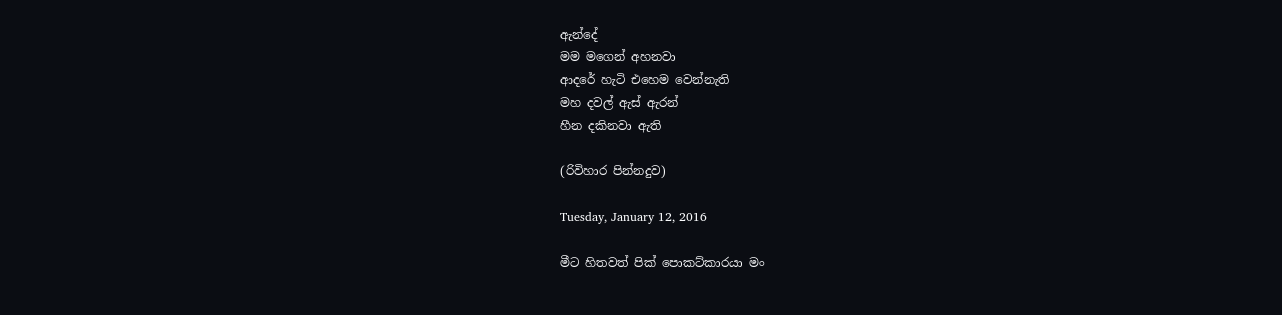ඇන්දේ
මම මගෙන් අහනවා
ආදරේ හැටි එහෙම වෙන්නැති
මහ දවල් ඇස් ඇරන්
හීන දකිනවා ඇති

(රිවිහාර පින්නදුව)

Tuesday, January 12, 2016

මීට හිතවත් පික් පොකට්කාරයා මං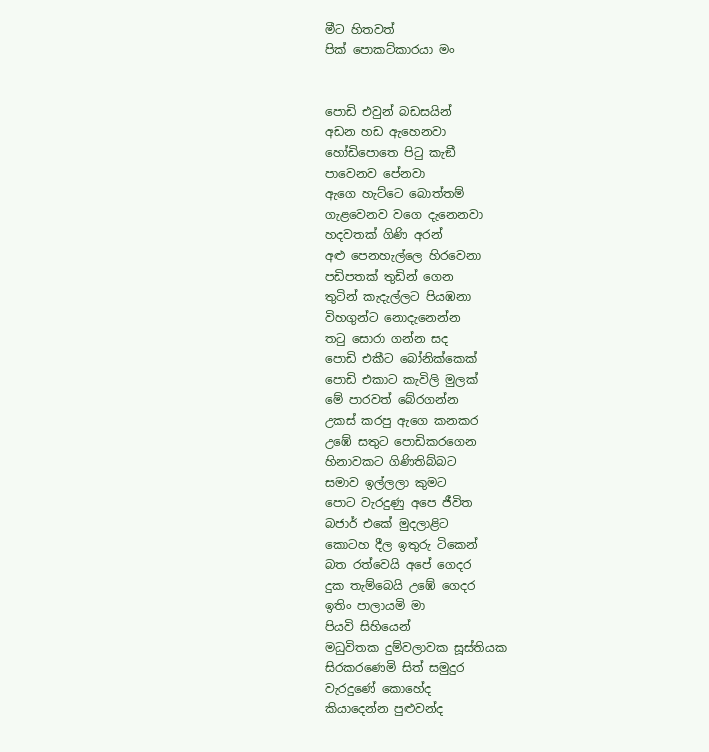මීට හිතවත්
පික් පොකට්කාරයා මං


පොඩි එවුන් බඩසයින්
අඩන හඩ ඇහෙනවා
හෝඩිපොතෙ පිටු කැඞී
පාවෙනව පේනවා
ඇගෙ හැට්ටෙ බොත්තම්
ගැළවෙනව වගෙ දැනෙනවා
හදවතක් ගිණි අරන්
අළු පෙනහැල්ලෙ හිරවෙනා
පඩිපතක් තුඩින් ගෙන
තුටින් කැදැල්ලට පියඹනා
විහගුන්ට නොදැනෙන්න
තටු සොරා ගන්න සද
පොඩි එකීට බෝනික්කෙක්
පොඩි එකාට කැවිලි මුලක්
මේ පාරවත් බේරගන්න
උකස් කරපු ඇගෙ කනකර
උඹේ සතුට පොඩිකරගෙන
හිනාවකට ගිණිතිබ්බට
සමාව ඉල්ලලා කුමට
පොට වැරදුණු අපෙ ජීවිත
බජාර් එකේ මුදලාළිට
කොටහ දීල ඉතුරු ටිකෙන්
බත රත්වෙයි අපේ ගෙදර
දුක තැම්බෙයි උඹේ ගෙදර
ඉතිං පාලායමි මා
පියවි සිහියෙන්
මධුවිතක දුම්වලාවක සූස්තියක
සිරකරණෙමි සිත් සමුදුර
වැරදුණේ කොහේද
කියාදෙන්න පුළුවන්ද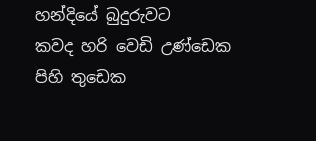හන්දියේ බුදුරුවට
කවද හරි වෙඩි උණ්ඩෙක
පිහි තුඩෙක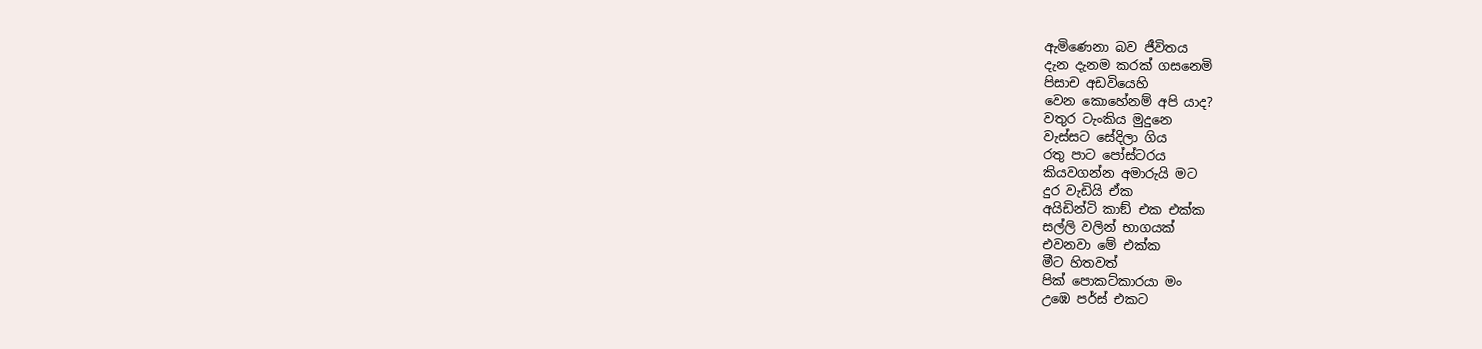ඇමිණෙනා බව ජීවිතය
දැන දැනම කරක් ගසනෙමි
පිසාච අඩවියෙහි
වෙන කොහේනම් අපි යාද?
වතුර ටැංකිය මුදුනෙ
වැස්සට සේදිලා ගිය
රතු පාට පෝස්ටරය
කියවගන්න අමාරුයි මට
දුර වැඩියි ඒක
අයිඩින්ටි කාඞ් එක එක්ක
සල්ලි වලින් භාගයක්
එවනවා මේ එක්ක
මීට හිතවත්
පික් පොකට්කාරයා මං
උඹෙ පර්ස් එකට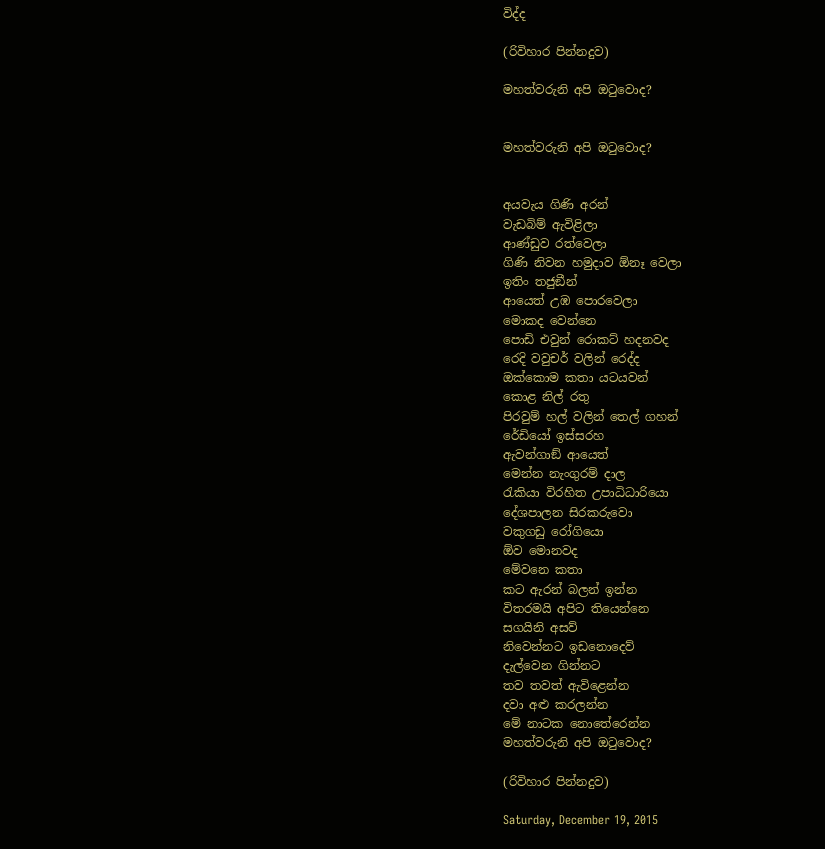විද්ද

(රිවිහාර පින්නදුව)

මහත්වරුනි අපි ඔටුවොද?


මහත්වරුනි අපි ඔටුවොද?


අයවැය ගිණි අරන්
වැඩබිම් ඇවිළිලා
ආණ්ඩුව රත්වෙලා
ගිණි නිවන හමුදාව ඕනෑ වෙලා
ඉතිං තජුඞීන්
ආයෙත් උඹ පොරවෙලා
මොකද වෙන්නෙ
පොඩි එවුන් රොකට් හදනවද
රෙදි වවුචර් වලින් රෙද්ද
ඔක්කොම කතා යටයවන්
කොළ නිල් රතු
පිරවුම් හල් වලින් තෙල් ගහන්
රේඩියෝ ඉස්සරහ
ඇවන්ගාඞ් ආයෙත්
මෙන්න නැංගුරම් දාල
රැකියා විරහිත උපාධිධාරියො
දේශපාලන සිරකරුවො
වකුගඩු රෝගියො
ඕව මොනවද
මේවනෙ කතා
කට ඇරන් බලන් ඉන්න
විතරමයි අපිට තියෙන්නෙ
සගයිනි අසව්
නිවෙන්නට ඉඩනොදෙව්
දැල්වෙන ගින්නට
තව තවත් ඇවිළෙන්න
දවා අළු කරලන්න
මේ නාටක නොතේරෙන්න
මහත්වරුනි අපි ඔටුවොද?

(රිවිහාර පින්නදුව)

Saturday, December 19, 2015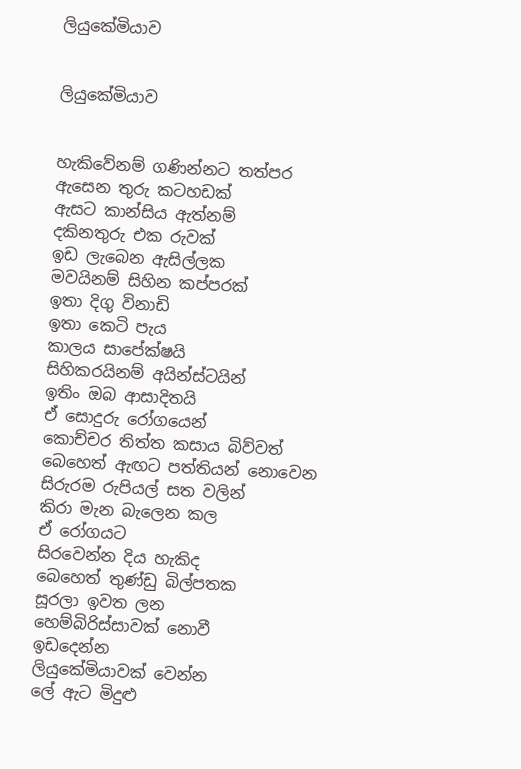ලියුකේමියාව


ලියුකේමියාව


හැකිවේනම් ගණින්නට තත්පර
ඇසෙන තුරු කටහඩක්
ඇසට කාන්සිය ඇත්නම්
දකිනතුරු එක රුවක්
ඉඩ ලැබෙන ඇසිල්ලක
මවයිනම් සිහින කප්පරක්
ඉතා දිගු විනාඩි
ඉතා කෙටි පැය
කාලය සාපේක්ෂයි
සිහිකරයිනම් අයින්ස්ටයින්
ඉතිං ඔබ ආසාදිතයි
ඒ සොදුරු රෝගයෙන්
කොච්චර තිත්ත කසාය බිව්වත්
බෙහෙත් ඇඟට පත්තියන් නොවෙන
සිරුරම රුපියල් සත වලින්
කිරා මැන බැලෙන කල
ඒ රෝගයට
සිරවෙන්න දිය හැකිද
බෙහෙත් තුණ්ඩු බිල්පතක
සූරලා ඉවත ලන
හෙම්බිරිස්සාවක් නොවී
ඉඩදෙන්න
ලියුකේමියාවක් වෙන්න
ලේ ඇට මිදුළු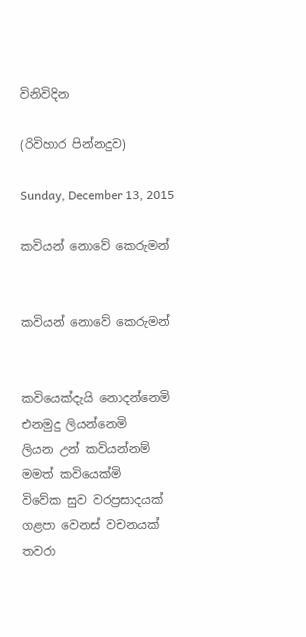විනිවිදින

(රිවිහාර පින්නදුව)

Sunday, December 13, 2015

කවියන් නොවේ කෙරුමන්


කවියන් නොවේ කෙරුමන්


කවියෙක්දැයි නොදන්නෙමි
එනමුදු ලියන්නෙමි
ලියන උන් කවියන්නම්
මමත් කවියෙක්මි
විවේක සුව වරප්‍රසාදයක්
ගළපා වෙනස් වචනයක්
තවරා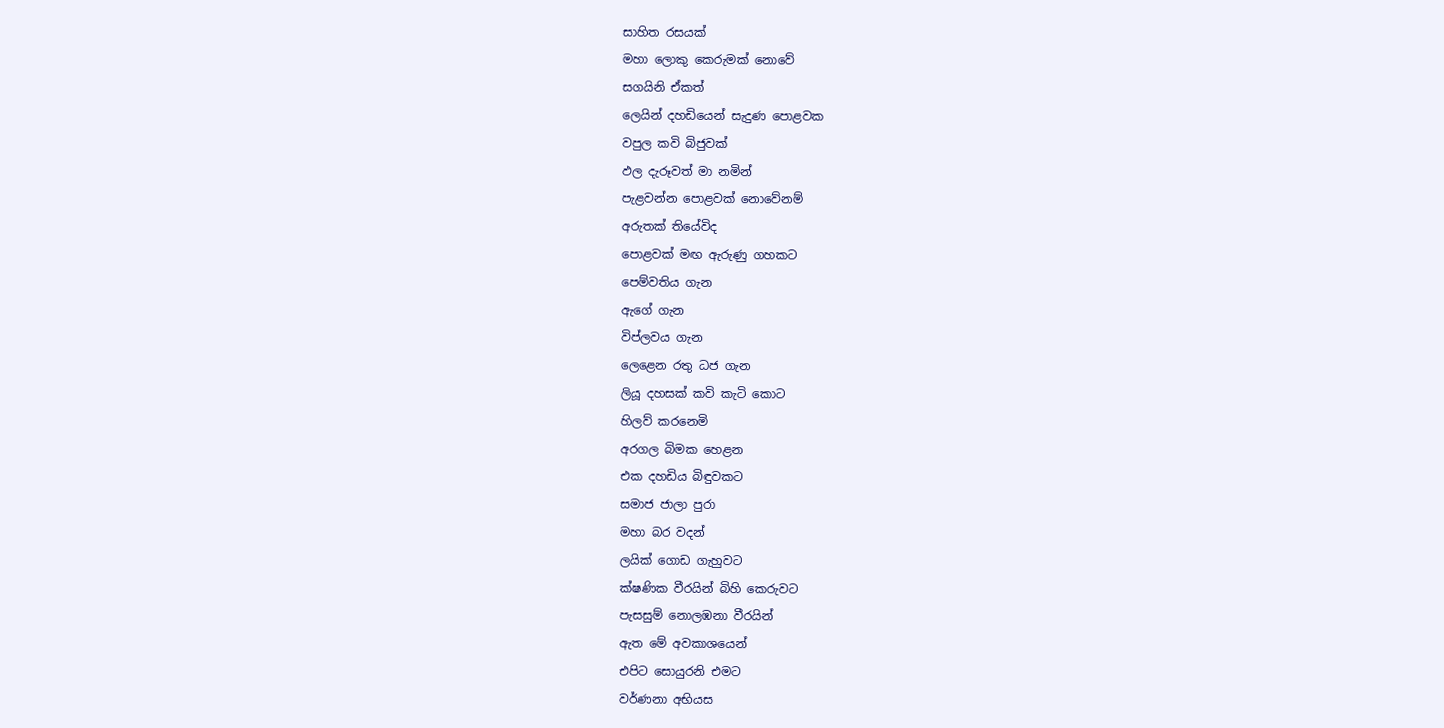සාහිත රසයක්
මහා ලොකු කෙරුමක් නොවේ
සගයිනි ඒකත්
ලෙයින් දහඩියෙන් සැදුණ පොළවක
වපුල කවි බිජුවක්
ඵල දැරූවත් මා නමින්
පැළවන්න පොළවක් නොවේනම්
අරුතක් තියේවිද
පොළවක් මඟ ඇරුණු ගහකට
පෙම්වතිය ගැන
ඇගේ ගැන
විප්ලවය ගැන
ලෙළෙන රතු ධජ ගැන
ලියූ දහසක් කවි කැටි කොට
හිලව් කරනෙමි
අරගල බිමක හෙළන
එක දහඩිය බිඳුවකට
සමාජ ජාලා පුරා
මහා බර වදන්
ලයික් ගොඩ ගැහුවට
ක්ෂණික වීරයින් බිහි කෙරුවට
පැසසුම් නොලඹනා වීරයින්
ඇත මේ අවකාශයෙන්
එපිට සොයුරනි එමට
වර්ණනා අභියස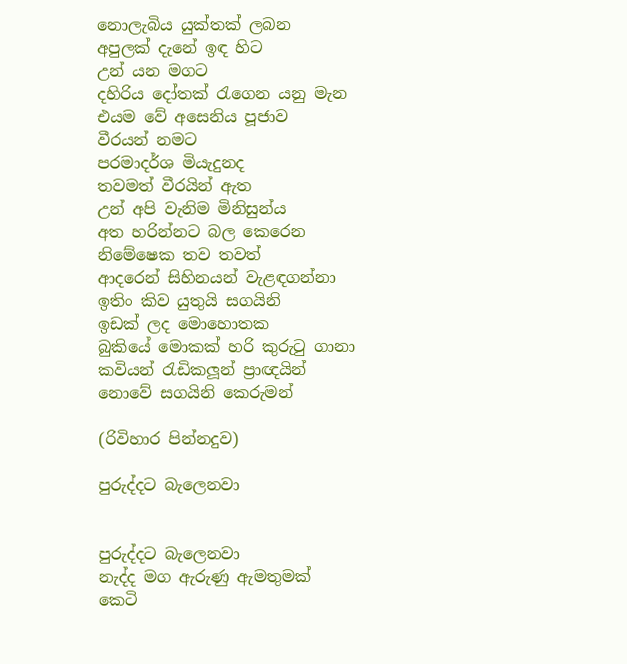නොලැබිය යුක්තක් ලබන
අපුලක් දැනේ ඉඳ හිට
උන් යන මගට
දහිරිය දෝතක් රැගෙන යනු මැන
එයම වේ අසෙනිය පූජාව
වීරයන් නමට
පරමාදර්ශ මියැදුනද
තවමත් වීරයින් ඇත
උන් අපි වැනිම මිනිසුන්ය
අත හරින්නට බල කෙරෙන
නිමේෂෙක තව තවත්
ආදරෙන් සිහිනයන් වැළඳගන්නා
ඉතිං කිව යුතුයි සගයිනි
ඉඩක් ලද මොහොතක
බුකියේ මොකක් හරි කුරුටු ගානා
කවියන් රැඩිකලූන් ප්‍රාඥයින්
නොවේ සගයිනි කෙරුමන්

(රිවිහාර පින්නදුව)

පුරුද්දට බැලෙනවා


පුරුද්දට බැලෙනවා
නැද්ද මග ඇරුණු ඇමතුමක්
කෙටි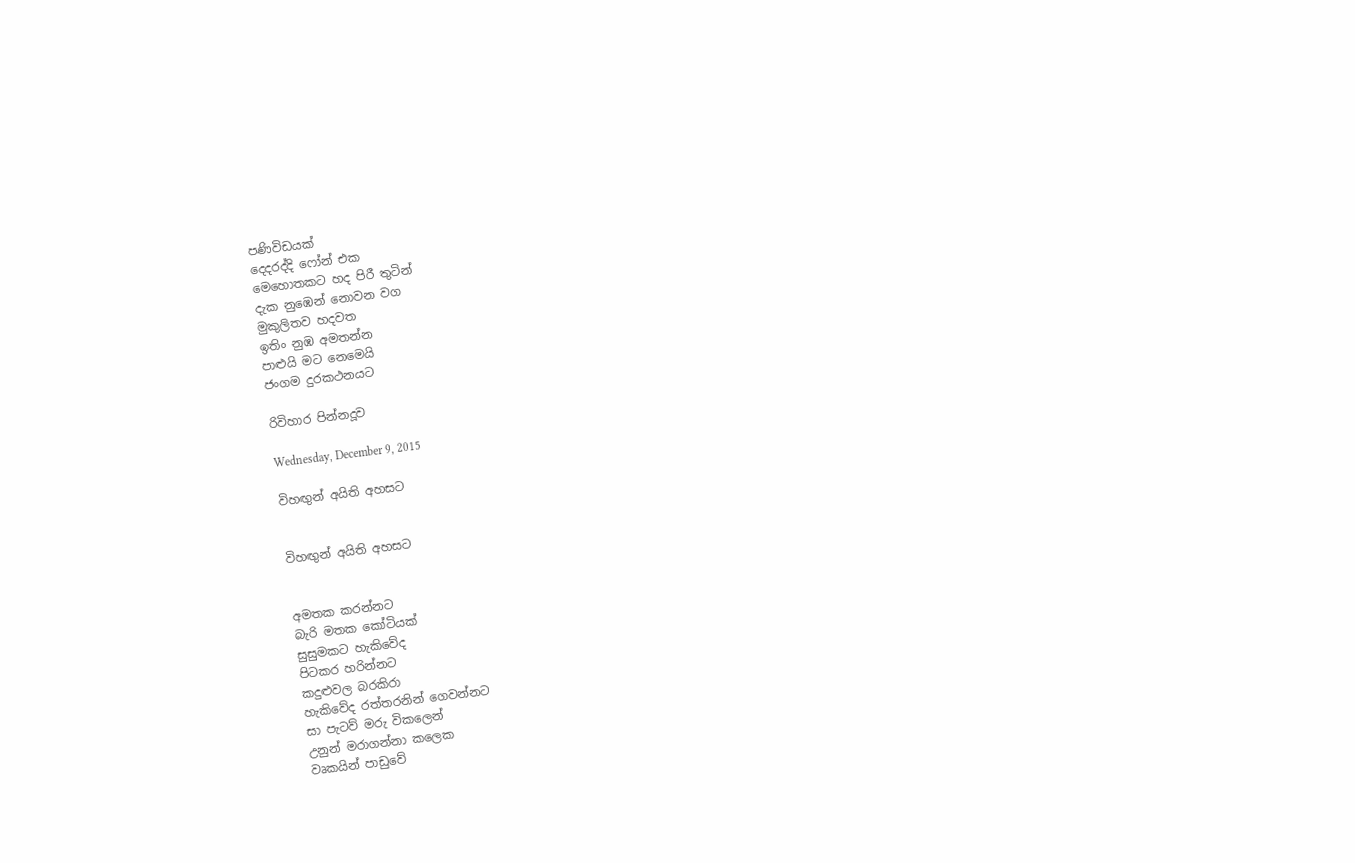පණිවිඩයක්
දෙදරද්දි ෆෝන් එක
මෙහොතකට හද පිරී තුටින්
දැක නුඹෙන් නොවන වග
මුකුලිතව හදවත
ඉතිං නුඹ අමතන්න
පාළුයි මට නෙමෙයි
ජංගම දුරකථනයට

රිවිහාර පින්නදූව

Wednesday, December 9, 2015

විහඟුන් අයිති අහසට


විහඟුන් අයිති අහසට


අමතක කරන්නට
බැරි මතක කෝටියක්
සුසුමකට හැකිවේද
පිටකර හරින්නට
කදුළුවල බරකිරා
හැකිවේද රත්තරනින් ගෙවන්නට
සා පැටව් මරු විකලෙන්
උනුන් මරාගන්නා කලෙක
වෘකයින් පාඩුවේ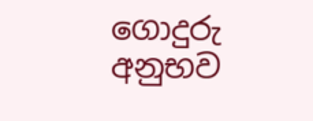ගොදුරු අනුභව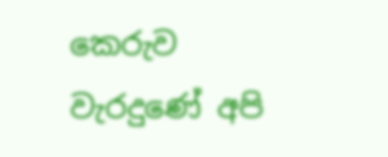කෙරුව
වැරදුණේ අපි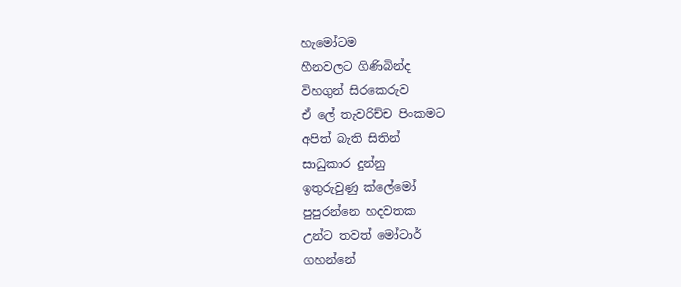හැමෝටම
හීනවලට ගිණිබින්ද
විහගුන් සිරකෙරුව
ඒ ලේ තැවරිච්ච පිංකමට
අපිත් බැති සිතින්
සාධුකාර දුන්නු
ඉතුරුවුණු ක්ලේමෝ
පුපුරන්නෙ හදවතක
උන්ට තවත් මෝටාර්
ගහන්නේ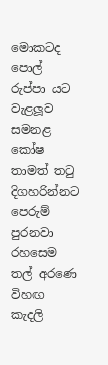මොකටද
පොල් රුප්පා යට
වැළලූව සමනළ කෝෂ
තාමත් තටු දිගහරින්නට
පෙරුම් පුරනවා රහසෙම
තල් අරණෙ විහඟ කැදලි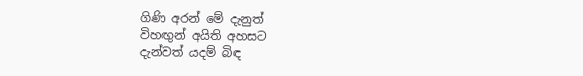ගිණි අරන් මේ දැනුත්
විහඟුන් අයිති අහසට
දැන්වත් යදම් බිඳ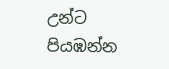උන්ට පියඹන්න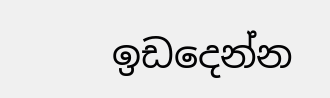ඉඩදෙන්න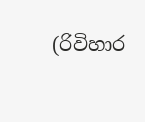(රිවිහාර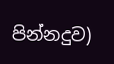පින්නදුව)